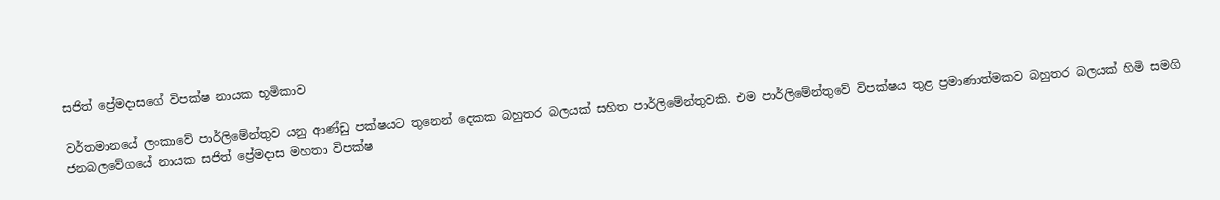සජිත් ප්‍රේමදාසගේ විපක්ෂ නායක භූමිකාව

වර්තමානයේ ලංකාවේ පාර්ලිමේන්තුව යනු ආණ්ඩු පක්ෂයට තුනෙන් දෙකක බහුතර බලයක් සහිත පාර්ලිමේන්තුවකි. එම පාර්ලිමේන්තුවේ විපක්ෂය තුළ ප්‍රමාණාත්මකව බහුතර බලයක් හිමි සමගි ජනබලවේගයේ නායක සජිත් ප්‍රේමදාස මහතා විපක්ෂ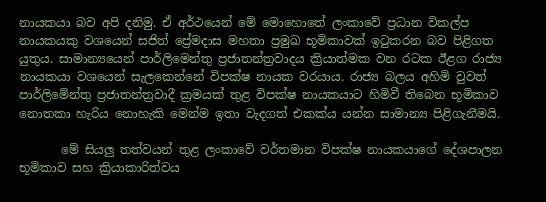නායකයා බව අපි දනිමු. ඒ අර්ථයෙන් මේ මොහොතේ ලංකාවේ ප්‍රධාන විකල්ප නායකයකු වශයෙන් සජිත් ප්‍රේමදාස මහතා ප්‍රමුඛ භූමිකාවක් ඉටුකරන බව පිළිගත යුතුය. සාමාන්‍යයෙන් පාර්ලිමෙන්තු ප්‍රජාතන්ත්‍රවාදය ක්‍රියාත්මක වන රටක ඊළග රාජ්‍ය නායකයා වශයෙන් සැලකෙන්නේ විපක්ෂ නායක වරයාය. රාජ්‍ය බලය අහිමි වුවත් පාර්ලිමේන්තු ප්‍රජාතන්ත්‍රවාදී ක්‍රමයක් තුළ විපක්ෂ නායකයාට හිමිවී තිබෙන භූමිකාව නොතකා හැරිය නොහැකි මෙන්ම ඉතා වැදගත් එකක්ය යන්න සාමාන්‍ය පිළිගැනීමයි.

       මේ සියලු තත්වයන් තුළ ලංකාවේ වර්තමාන විපක්ෂ නායකයාගේ දේශපාලන භූමිකාව සහ ක්‍රියාකාරිත්වය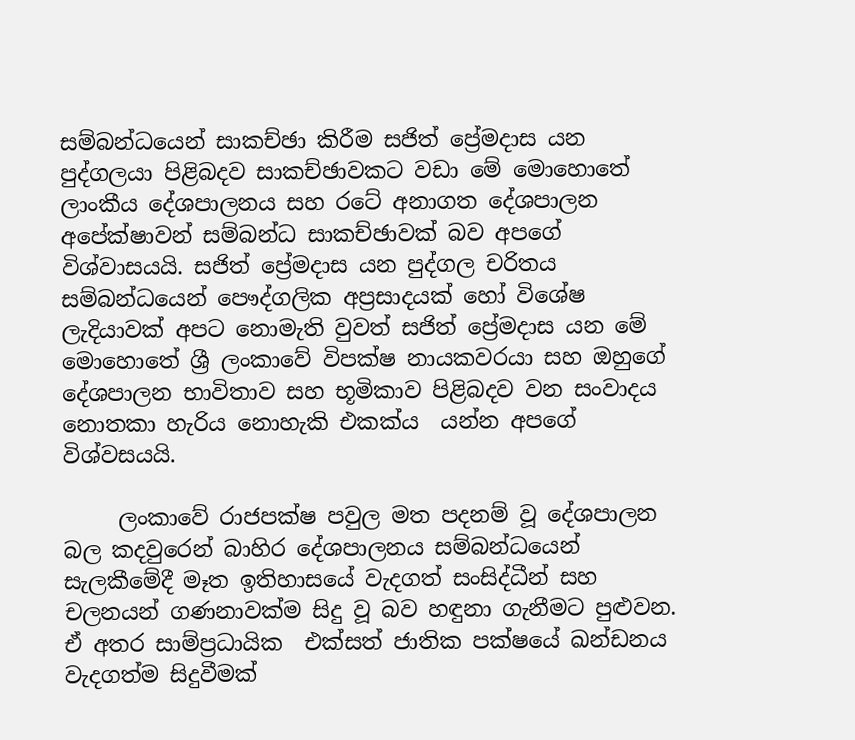සම්බන්ධයෙන් සාකච්ඡා කිරීම සජිත් ප්‍රේමදාස යන පුද්ගලයා පිළිබදව සාකච්ඡාවකට වඩා මේ මොහොතේ ලාංකීය දේශපාලනය සහ රටේ අනාගත දේශපාලන අපේක්ෂාවන් සම්බන්ධ සාකච්ඡාවක් බව අපගේ විශ්වාසයයි. සජිත් ප්‍රේමදාස යන පුද්ගල චරිතය සම්බන්ධයෙන් පෞද්ගලික අප්‍රසාදයක් හෝ විශේෂ ලැදියාවක් අපට නොමැති වුවත් සජිත් ප්‍රේමදාස යන මේ මොහොතේ ශ්‍රී ලංකාවේ විපක්ෂ නායකවරයා සහ ඔහුගේ දේශපාලන භාවිතාව සහ භූමිකාව පිළිබදව වන සංවාදය නොතකා හැරිය නොහැකි එකක්ය  යන්න අපගේ විශ්වසයයි.

     ලංකාවේ රාජපක්ෂ පවුල මත පදනම් වූ දේශපාලන බල කදවුරෙන් බාහිර දේශපාලනය සම්බන්ධයෙන් සැලකීමේදී මෑත ඉතිහාසයේ වැදගත් සංසිද්ධීන් සහ චලනයන් ගණනාවක්ම සිදු වූ බව හඳුනා ගැනීමට පුළුවන. ඒ අතර සාම්ප්‍රධායික  එක්සත් ජාතික පක්ෂයේ ඛන්ඩනය වැදගත්ම සිදුවීමක්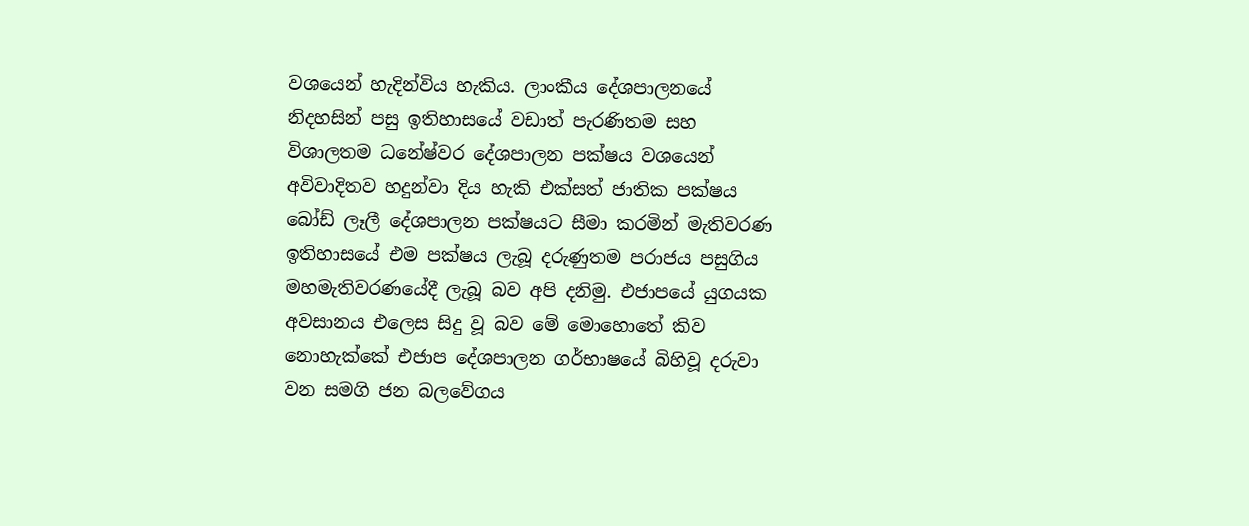වශයෙන් හැදින්විය හැකිය. ලාංකීය දේශපාලනයේ නිදහසින් පසු ඉතිහාසයේ වඩාත් පැරණිතම සහ විශාලතම ධනේෂ්වර දේශපාලන පක්ෂය වශයෙන් අවිවාදිතව හදුන්වා දිය හැකි එක්සත් ජාතික පක්ෂය බෝඩ් ලෑලී දේශපාලන පක්ෂයට සීමා කරමින් මැතිවරණ ඉතිහාසයේ එම පක්ෂය ලැබූ දරුණුතම පරාජය පසුගිය මහමැතිවරණයේදී ලැබූ බව අපි දනිමු. එජාපයේ යුගයක අවසානය එලෙස සිදු වූ බව මේ මොහොතේ කිව නොහැක්කේ එජාප දේශපාලන ගර්භාෂයේ බිහිවූ දරුවා වන සමගි ජන බලවේගය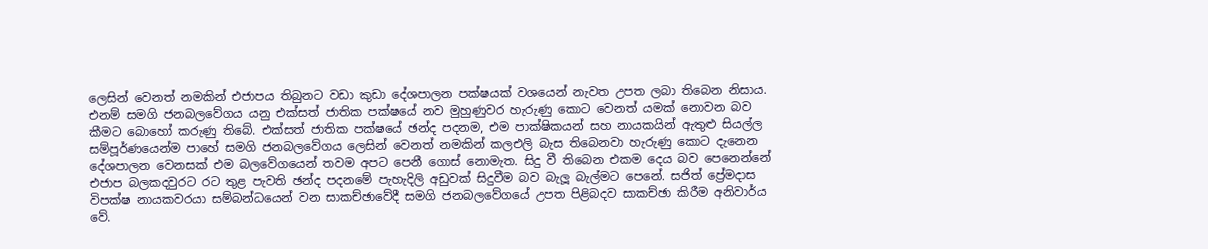ලෙසින් වෙනත් නමකින් එජාපය තිබුනට වඩා කුඩා දේශපාලන පක්ෂයක් වශයෙන් නැවත උපත ලබා තිබෙන නිසාය. එනම් සමගි ජනබලවේගය යනු එක්සත් ජාතික පක්ෂයේ නව මුහුණුවර හැරුණු කොට වෙනත් යමක් නොවන බව කීමට බොහෝ කරුණු තිබේ. එක්සත් ජාතික පක්ෂයේ ඡන්ද පදනම, එම පාක්ෂිකයන් සහ නායකයින් ඇතුළු සියල්ල සම්පූර්ණයෙන්ම පාහේ සමගි ජනබලවේගය ලෙසින් වෙනත් නමකින් කලඑලි බැස තිබෙනවා හැරුණු කොට දැනෙන දේශපාලන වෙනසක් එම බලවේගයෙන් තවම අපට පෙනී ගොස් නොමැත. සිදු වී තිබෙන එකම දෙය බව පෙනෙන්නේ එජාප බලකදවුරට රට තුළ පැවති ඡන්ද පදනමේ පැහැදිලි අඩුවක් සිදුවීම බව බැලූ බැල්මට පෙනේ. සජිත් ප්‍රේමදාස විපක්ෂ නායකවරයා සම්බන්ධයෙන් වන සාකච්ඡාවේදී සමගි ජනබලවේගයේ උපත පිළිබදව සාකච්ඡා කිරීම අනිවාර්ය වේ.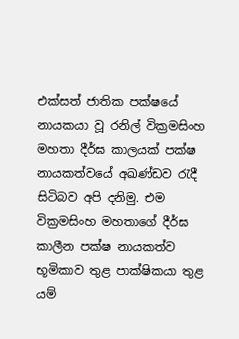එක්සත් ජාතික පක්ෂයේ නායකයා වූ රනිල් වික්‍රමසිංහ මහතා දීර්ඝ කාලයක් පක්ෂ නායකත්වයේ අඛණ්ඩව රැදී සිටිබව අපි දනිමු. එම වික්‍රමසිංහ මහතාගේ දීර්ඝ කාලීන පක්ෂ නායකත්ව භූමිකාව තුළ පාක්ෂිකයා තුළ යම්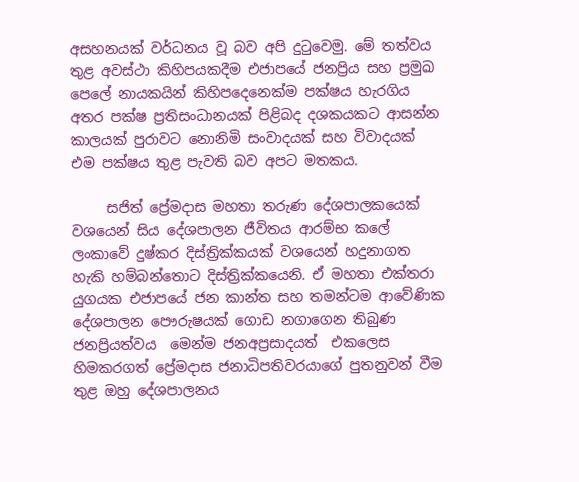අසහනයක් වර්ධනය වූ බව අපි දුටුවෙමු. මේ තත්වය තුළ අවස්ථා කිහිපයකදීම එජාපයේ ජනප්‍රිය සහ ප්‍රමුඛ පෙලේ නායකයින් කිහිපදෙනෙක්ම පක්ෂය හැරගිය අතර පක්ෂ ප්‍රතිසංධානයක් පිළිබද දශකයකට ආසන්න කාලයක් පුරාවට නොනිමි සංවාදයක් සහ විවාදයක් එම පක්ෂය තුළ පැවති බව අපට මතකය.

     සජිත් ප්‍රේමදාස මහතා තරුණ දේශපාලකයෙක් වශයෙන් සිය දේශපාලන ජීවිතය ආරම්භ කලේ ලංකාවේ දුෂ්කර දිස්ත්‍රික්කයක් වශයෙන් හදුනාගත හැකි හම්බන්තොට දිස්ත්‍රික්කයෙනි. ඒ මහතා එක්තරා යුගයක එජාපයේ ජන කාන්ත සහ තමන්ටම ආවේණික දේශපාලන පෞරුෂයක් ගොඩ නගාගෙන තිබුණ ජනප්‍රියත්වය  මෙන්ම ජනඅප්‍රසාදයත්  එකලෙස හිමකරගත් ප්‍රේමදාස ජනාධිපතිවරයාගේ පුතනුවන් වීම තුළ ඔහු දේශපාලනය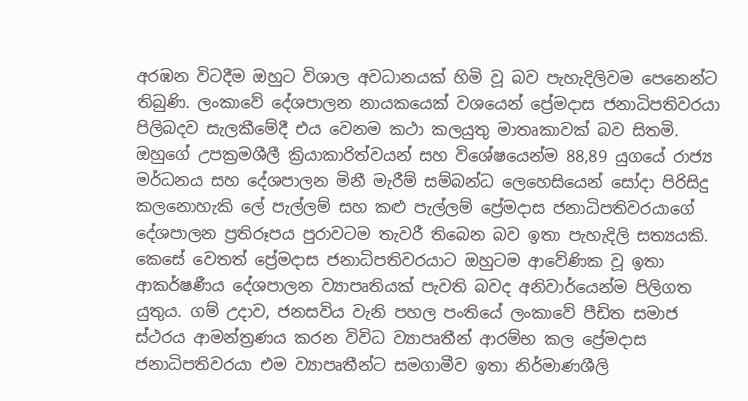අරඹන විටදීම ඔහුට විශාල අවධානයක් හිමි වූ බව පැහැදිලිවම පෙනෙන්ට තිබුණි. ලංකාවේ දේශපාලන නායකයෙක් වශයෙන් ප්‍රේමදාස ජනාධිපතිවරයා පිලිබදව සැලකීමේදී එය වෙනම කථා කලයුතු මාතෘකාවක් බව සිතමි. ඔහුගේ උපක්‍රමශීලී ක්‍රියාකාරිත්වයන් සහ විශේෂයෙන්ම 88,89 යුගයේ රාජ්‍ය මර්ධනය සහ දේශපාලන මිනී මැරීම් සම්බන්ධ ලෙහෙසියෙන් සෝදා පිරිසිදු කලනොහැකි ලේ පැල්ලම් සහ කළු පැල්ලම් ප්‍රේමදාස ජනාධිපතිවරයාගේ දේශපාලන ප්‍රතිරූපය පුරාවටම තැවරී තිබෙන බව ඉතා පැහැදිලි සත්‍යයකි. කෙසේ වෙතත් ප්‍රේමදාස ජනාධිපතිවරයාට ඔහුටම ආවේණික වූ ඉතා ආකර්ෂණීය දේශපාලන ව්‍යාපෘතියක් පැවති බවද අනිවාර්යෙන්ම පිලිගත යුතුය. ගම් උදාව, ජනසවිය වැනි පහල පංතියේ ලංකාවේ පීඩිත සමාජ ස්ථරය ආමන්ත්‍රණය කරන විවිධ ව්‍යාපෘතීන් ආරම්භ කල ප්‍රේමදාස ජනාධිපතිවරයා එම ව්‍යාපෘතීන්ට සමගාමීව ඉතා නිර්මාණශීලි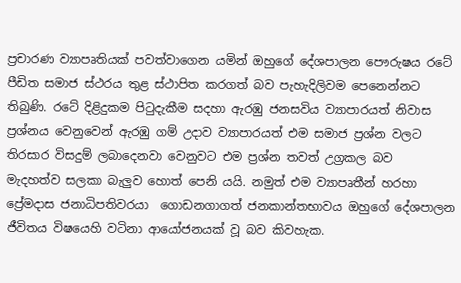ප්‍රචාරණ ව්‍යාපෘතියක් පවත්වාගෙන යමින් ඔහු‌ගේ දේශපාලන පෞරුෂය රටේ පීඩිත සමාජ ස්ථරය තුළ ස්ථාපිත කරගත් බව පැහැදිලිවම පෙනෙන්නට තිබුණි. රටේ දිළිදුකම පිටුදැකීම සදහා ඇරඹු ජනසවිය ව්‍යාපාරයත් නිවාස ප්‍රශ්නය වෙනුවෙන් ඇරඹු ගම් උදාව ව්‍යාපාරයත් එම සමාජ ප්‍රශ්න වලට තිරසාර විසදුම් ලබාදෙනවා වෙනුවට එම ප්‍රශ්න තවත් උග්‍රකල බව  මැදහත්ව සලකා බැලුව හොත් පෙනි යයි. නමුත් එම ව්‍යාපෘතීන් හරහා ප්‍රේමදාස ජනාධිපතිවරයා  ගොඩනගාගත් ජනකාන්තභාවය ඔහුගේ දේශපාලන ජීවිතය විෂයෙහි වටිනා ආයෝජනයක් වූ බව කිවහැක.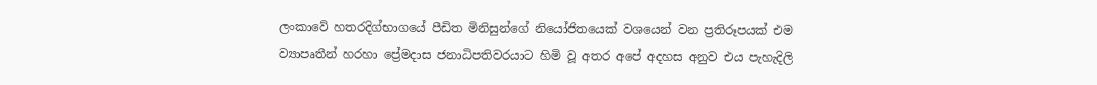ලංකාවේ හතරදිග්භාගයේ පීඩිත මිනිසුන්ගේ නියෝජිතයෙක් වශයෙන් වන ප්‍රතිරූපයක් එම ව්‍යාපෘතීන් හරහා ප්‍රේමදාස ජනාධිපතිවරයාට හිමි වූ අතර අ‌පේ අදහස අනුව එය පැහැදිලි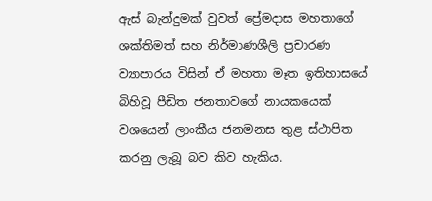ඇස් බැන්දුමක් වුවත් ප්‍රේමදාස මහතා‌ගේ ශක්තිමත් සහ නිර්මාණශීලි ප්‍රචාරණ ව්‍යාපාරය විසින් ඒ මහතා මෑත ඉතිහාසයේ බිහිවූ පීඩිත ජනතාවගේ නායකයෙක් වශයෙන් ලාංකීය ජනමනස තුළ ස්ථාපිත කරනු ලැබූ බව කිව හැකිය.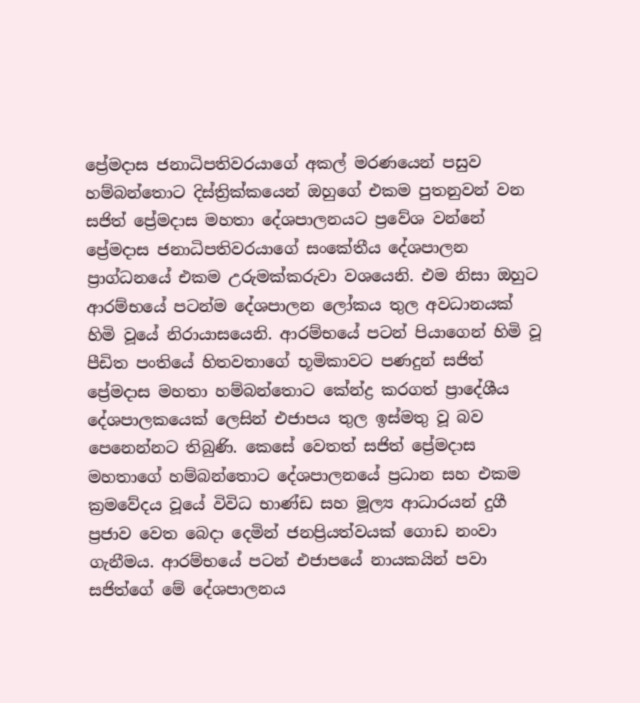ප්‍රේමදාස ජනාධිපතිවරයාගේ අකල් මරණයෙන් පසුව හම්බන්තොට දිස්ත්‍රික්කයෙන් ඔහුගේ එකම පුතනුවන් වන සජිත් ප්‍රේමදාස මහතා දේශපාලනයට ප්‍රවේශ වන්නේ ප්‍රේමදාස ජනාධිපතිවරයාගේ සංකේතීය දේශපාලන ප්‍රාග්ධනයේ එකම උරුමක්කරුවා වශයෙනි. එම නිසා ඔහුට ආරම්භයේ පටන්ම දේශපාලන ලෝකය තුල අවධානයක් හිමි වූයේ නිරායාසයෙනි. ආරම්භයේ පටන් පියාගෙන් හිමි වූ පීඩිත පංතියේ හිතවතාගේ භූමිකාවට පණදුන් සජිත් ප්‍රේමදාස මහතා හම්බන්තොට කේන්ද්‍ර කරගත් ප්‍රාදේශීය දේශපාලකයෙක් ලෙසින් එජාපය තුල ඉස්මතු වූ බව පෙනෙන්නට තිබුණි. කෙසේ වෙතත් සජිත් ප්‍රේමදාස මහතාගේ හම්බන්තොට දේශපාලනයේ ප්‍රධාන සහ එකම ක්‍රමවේදය වූයේ විවිධ භාණ්ඩ සහ මූල්‍ය ආධාරයන් දුගී ප්‍රජාව වෙත බෙදා දෙමින් ජනප්‍රියත්වයක් ගොඩ නංවා ගැනීමය. ආරම්භයේ පටන් එජාපයේ නායකයින් පවා සජිත්ගේ මේ දේශපාලනය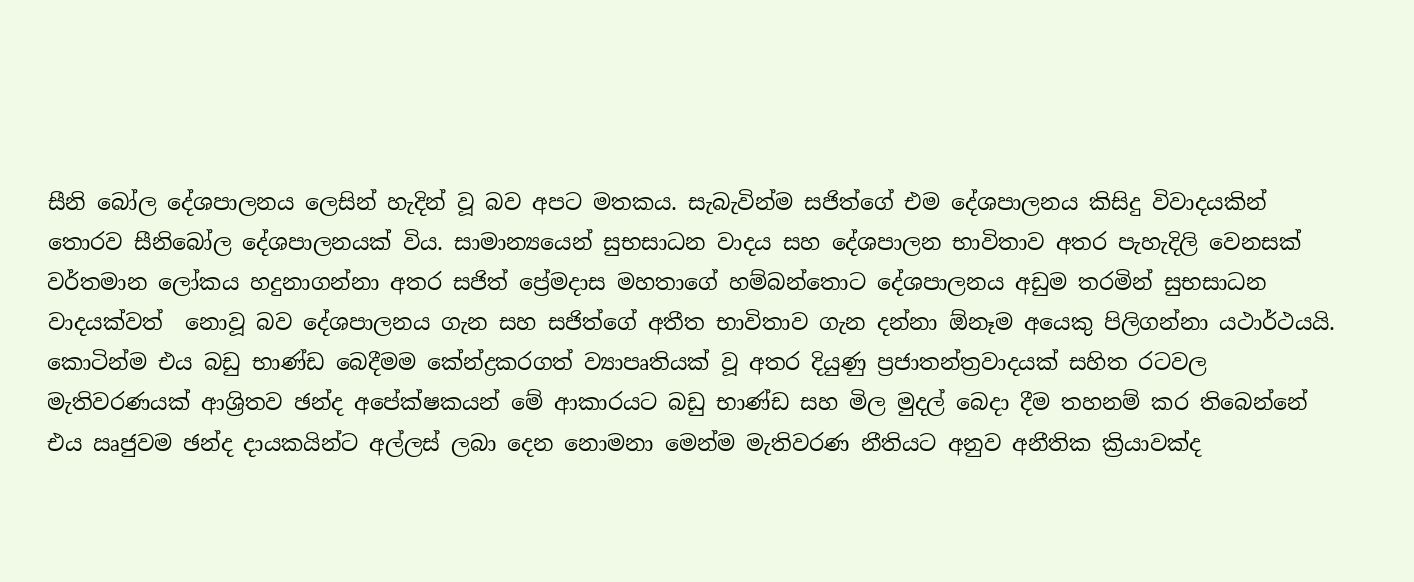සීනි බෝල දේශපාලනය ලෙසින් හැදින් වූ බව අපට මතකය. සැබැවින්ම සජිත්ගේ එම දේශපාලනය කිසිදු විවාදයකින් තොරව සීනිබෝල දේශපාලනයක් විය. සාමාන්‍යයෙන් සුභසාධන වාදය සහ දේශපාලන භාවිතාව අතර පැහැදිලි වෙනසක් වර්තමාන ලෝකය හදුනාගන්නා අතර සජිත් ප්‍රේමදාස මහතාගේ හම්බන්තොට දේශපාලනය අඩුම තරමින් සුභසාධන වාදයක්වත්  නොවූ බව දේශපාලනය ගැන සහ සජිත්ගේ අතීත භාවිතාව ගැන දන්නා ඕනෑම අයෙකු පිලිගන්නා යථාර්ථයයි. කොටින්ම එය බඩු භාණ්ඩ බෙදීමම කේන්ද්‍රකරගත් ව්‍යාපෘතියක් වූ අතර දියුණු ප්‍රජාතන්ත්‍රවාදයක් සහිත රටවල මැතිවරණයක් ආශ්‍රිතව ඡන්ද අපේක්ෂකයන් මේ ආකාරයට බඩු භාණ්ඩ සහ මිල මුදල් බෙදා දීම තහනම් කර තිබෙන්නේ එය ඍජුවම ඡන්ද දායකයින්ට අල්ලස් ලබා දෙන නොමනා මෙන්ම මැතිවරණ නීතියට අනුව අනීතික ක්‍රියාවක්ද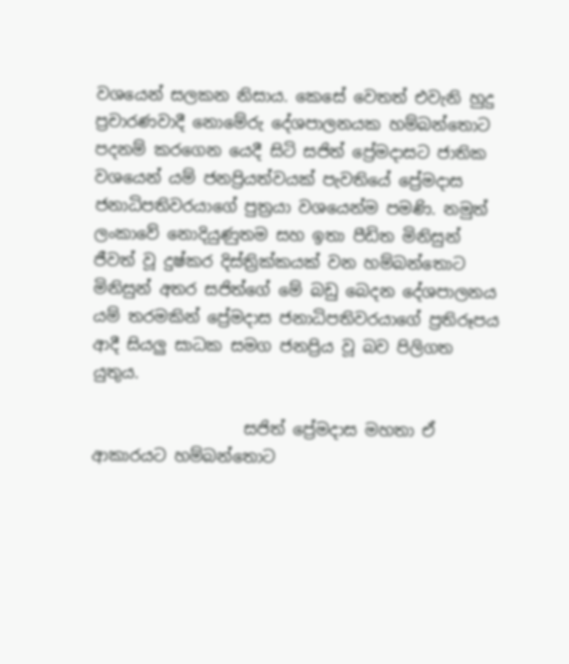වශයෙන් සලකන නිසාය. කෙසේ වෙතත් එවැනි හුදු  ප්‍රචාරණවාදී නොමේරු දේශපාලනයක හම්බන්තොට පදනම් කරගෙන යෙදී සිටි සජිත් ප්‍රේමදාසට ජාතික වශයෙන් යම් ජනප්‍රියත්වයක් පැවතියේ ප්‍රේමදාස ජනාධිපතිවරයාගේ පුත්‍රයා වශයෙන්ම පමණි. නමුත් ලංකාවේ නොදියුණුතම සහ ඉතා පීඩිත මිනිසුන් ජීවත් වූ දුෂ්කර දිස්ත්‍රික්කයක් වන හම්බන්තොට මිනිසුන් අතර සජිත්ගේ මේ බඩු බෙදන දේශපාලනය යම් තරමකින් ප්‍රේමදාස ජනාධිපතිවරයාගේ ප්‍රතිරූපය ආදී සියලු සාධක සමග ජනප්‍රිය වූ බව පිලිගත යුතුය.

                   සජිත් ප්‍රේමදාස මහතා ඒ ආකාරයට හම්බන්තොට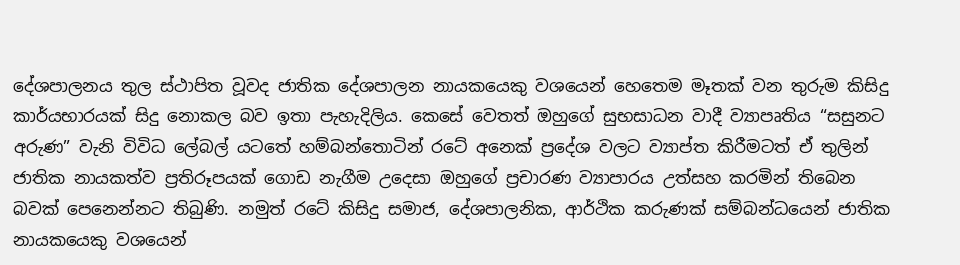දේශපාලනය තුල ස්ථාපිත වූවද ජාතික දේශපාලන නායකයෙකු වශයෙන් හෙතෙම මෑතක් වන තුරුම කිසිදු කාර්යභාරයක් සිදු නොකල බව ඉතා පැහැදිලිය. කෙසේ වෙතත් ඔහුගේ සුභසාධන වාදී ව්‍යාපෘතිය “සසුනට අරුණ” වැනි විවිධ ලේබල් යටතේ හම්බන්තොටින් රටේ අනෙක් ප්‍රදේශ වලට ව්‍යාප්ත කිරීමටත් ඒ තුලින් ජාතික නායකත්ව ප්‍රතිරූපයක් ගොඩ නැගීම උදෙසා ඔහුගේ ප්‍රචාරණ ව්‍යාපාරය උත්සහ කරමින් තිබෙන බවක් පෙනෙන්නට තිබුණි. නමුත් රටේ කිසිදු සමාජ, දේශපාලනික, ආර්ථික කරුණක් සම්බන්ධයෙන් ජාතික නායකයෙකු වශයෙන්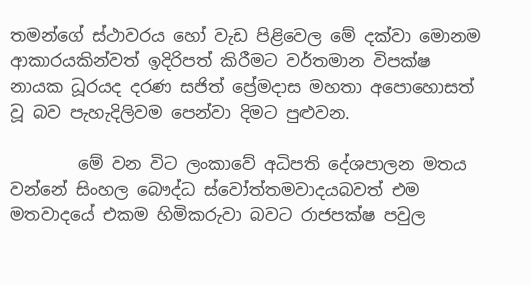තමන්ගේ ස්ථාවරය හෝ වැඩ පිළිවෙල මේ දක්වා මොනම ආකාරයකින්වත් ඉදිරිපත් කිරීමට වර්තමාන විපක්ෂ නායක ධූරයද දරණ සජිත් ප්‍රේමදාස මහතා අපොහොසත් වූ බව පැහැදිලිවම පෙන්වා දිමට පුළුවන.

        මේ වන විට ලංකාවේ අධිපති දේශපාලන මතය වන්නේ සිංහල බෞද්ධ ස්වෝත්තමවාදයබවත් එම මතවාදයේ එකම හිමිකරුවා බවට රාජපක්ෂ පවුල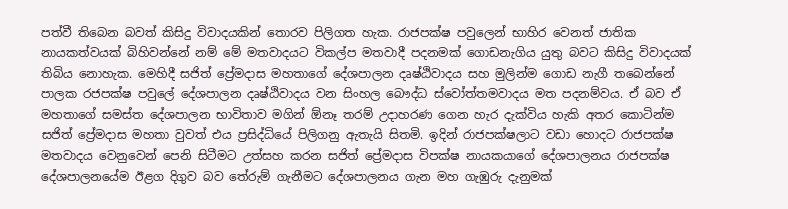පත්වී තිබෙන බවත් කිසිදු විවාදයකින් තොරව පිලිගත හැක. රාජපක්ෂ පවුලෙන් භාහිර වෙනත් ජාතික නායකත්වයක් බිහිවන්නේ නම් මේ මතවාදයට විකල්ප මතවාදී පදනමක් ගොඩනැගිය යුතු බවට කිසිදු විවාදයක් තිබිය නොහැක. මෙහිදී සජිත් ප්‍රේමදාස මහතාගේ දේශපාලන දෘෂ්ඨිවාදය සහ මුලින්ම ගොඩ නැගී තබෙන්නේ පාලක රජපක්ෂ පවුලේ දේශපාලන දෘෂ්ඨිවාදය වන සිංහල බෞද්ධ ස්වෝත්තමවාදය මත පදනම්වය. ඒ බව ඒ මහතාගේ සමස්ත දේශපාලන භාවිතාව මගින් ඕනෑ තරම් උදාහරණ ගෙන හැර දැක්විය හැකි අතර කොටින්ම සජිත් ප්‍රේමදාස මහතා වුවත් එය ප්‍රසිද්ධියේ පිලිගනු ඇතැයි සිතමි. ඉදින් රාජපක්ෂලාට වඩා හොදට රාජපක්ෂ මතවාදය වෙනුවෙන් පෙනි සිටීමට උත්සහ කරන සජිත් ප්‍රේමදාස විපක්ෂ නායකයාගේ දේශපාලනය රාජපක්ෂ දේශපාලනයේම ඊළග දිගුව බව තේරුම් ගැනීමට දේශපාලනය ගැන මහ ගැඹුරු දැනුමක්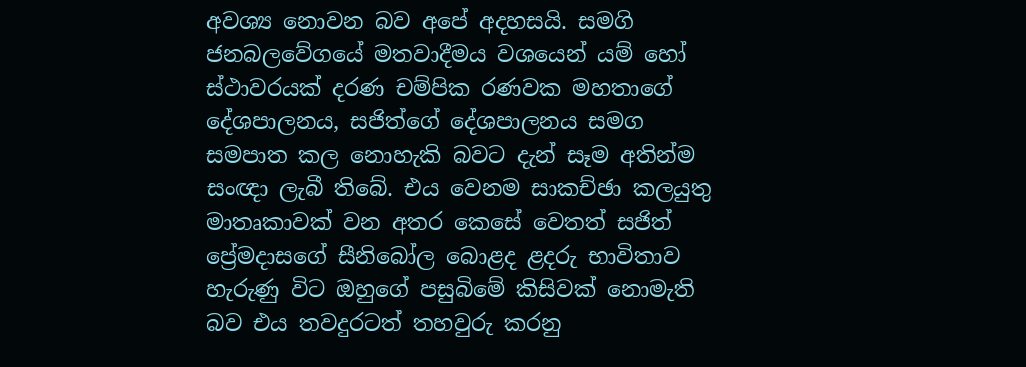අවශ්‍ය නොවන බව අපේ අදහසයි. සමගි ජනබලවේගයේ මතවාදීමය වශයෙන් යම් හෝ ස්ථාවරයක් දරණ චම්පික රණවක මහතාගේ දේශපාලනය, සජිත්ගේ දේශපාලනය සමග සමපාත කල නොහැකි බවට දැන් සෑම අතින්ම සංඥා ලැබී තිබේ. එය වෙනම සාකච්ඡා කලයුතු මාතෘකාවක් වන අතර කෙසේ වෙතත් සජිත් ප්‍රේමදාසගේ සීනිබෝල බොළද ළදරු භාවිතාව හැරුණු විට ඔහුගේ පසුබිමේ කිසිවක් නොමැති බව එය තවදුරටත් තහවුරු කරනු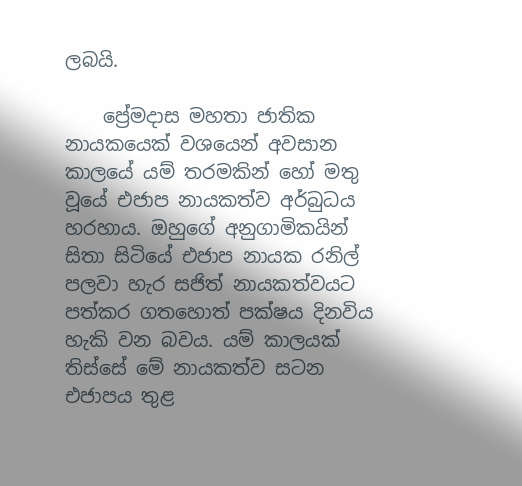ලබයි.

    ප්‍රේමදාස මහතා ජාතික නායකයෙක් වශයෙන් අවසාන කාලයේ යම් තරමකින් හෝ මතු වූයේ එජාප නායකත්ව අර්බුධය හරහාය. ඔහුගේ අනුගාමිකයින් සිතා සිටියේ එජාප නායක රනිල් පලවා හැර සජිත් නායකත්වයට පත්කර ගතහොත් පක්ෂය දිනවිය හැකි වන බවය. යම් කාලයක් තිස්සේ මේ නායකත්ව සටන එජාපය තුළ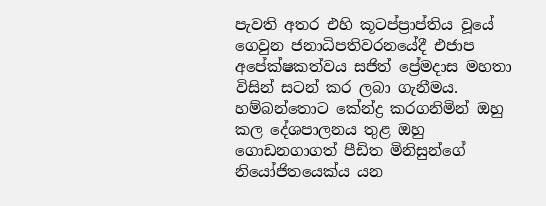පැවති අතර එහි කූටප්ප්‍රාප්තිය වූයේ ගෙවුන ජනාධිපතිවරනයේදී එජාප අපේක්ෂකත්වය සජිත් ප්‍රේමදාස මහතා විසින් සටන් කර ලබා ගැනීමය. හම්බන්තොට කේන්ද්‍ර කරගනිමින් ඔහු කල දේශපාලනය තුළ ඔහු ගොඩනගාගත් පීඩිත මිනිසුන්ගේ නියෝජිතයෙක්ය යන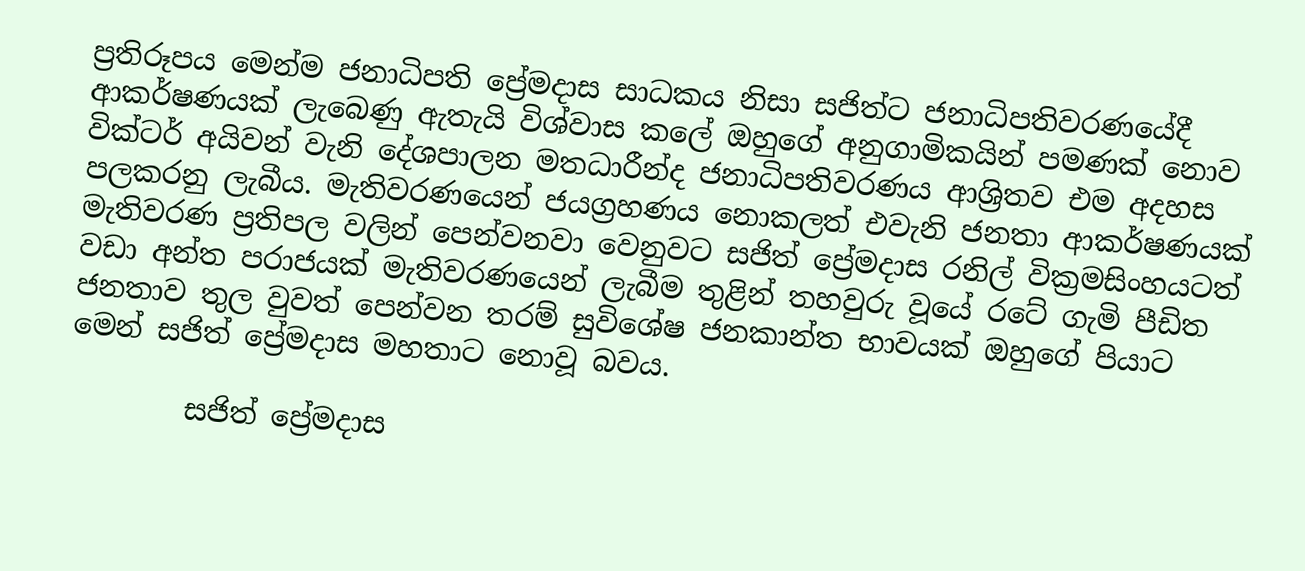ප්‍රතිරූපය මෙන්ම ජනාධිපති ප්‍රේමදාස සාධකය නිසා සජිත්ට ජනාධිපතිවරණයේදී ආකර්ෂණයක් ලැබෙණු ඇතැයි විශ්වාස කලේ ඔහුගේ අනුගාමිකයින් පමණක් නොව වික්ටර් අයිවන් වැනි දේශපාලන මතධාරීන්ද ජනාධිපතිවරණය ආශ්‍රිතව එම අදහස පලකරනු ලැබීය. මැතිවරණයෙන් ජයග්‍රහණය නොකලත් එවැනි ජනතා ආකර්ෂණයක් මැතිවරණ ප්‍රතිපල වලින් පෙන්වනවා වෙනුවට සජිත් ප්‍රේමදාස රනිල් වික්‍රමසිංහයටත් වඩා අන්ත පරාජයක් මැතිවරණයෙන් ලැබීම තුළින් තහවුරු වූයේ රටේ ගැමි පීඩිත ජනතාව තුල වුවත් පෙන්වන තරම් සුවිශේෂ ජනකාන්ත භාවයක් ඔහුගේ පියාට මෙන් සජිත් ප්‍රේමදාස මහතාට නොවූ බවය.

        සජිත් ප්‍රේමදාස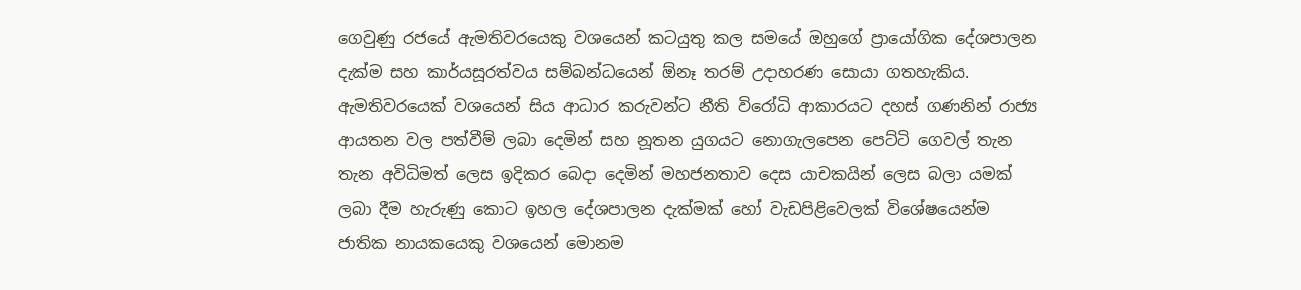ගෙවුණු රජයේ ඇමතිවරයෙකු වශයෙන් කටයුතු කල සමයේ ඔහුගේ ප්‍රායෝගික දේශපාලන දැක්ම සහ කාර්යසූරත්වය සම්බන්ධයෙන් ඕනෑ තරම් උදාහරණ සොයා ගතහැකිය. ඇමතිවරයෙක් වශයෙන් සිය ආධාර කරුවන්ට නීති විරෝධි ආකාරයට දහස් ගණනින් රාජ්‍ය ආයතන වල පත්වීම් ලබා දෙමින් සහ නූතන යුගයට නොගැලපෙන පෙට්ටි ගෙවල් තැන තැන අවිධිමත් ලෙස ඉදිකර බෙදා දෙමින් මහජනතාව දෙස යාචකයින් ලෙස බලා යමක් ලබා දීම හැරුණු කොට ඉහල දේශපාලන දැක්මක් හෝ වැඩපිළිවෙලක් විශේෂයෙන්ම ජාතික නායකයෙකු වශයෙන් මොනම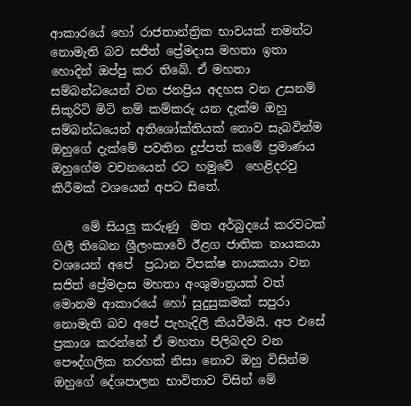ආකාරයේ හෝ රාජතාන්ත්‍රික භාවයක් තමන්ට නොමැති බව සජිත් ප්‍රේමදාස මහතා ඉතා හොදින් ඔප්පු කර තිබේ. ඒ මහතා සම්බන්ධයෙන් වන ජනප්‍රිය අදහස වන උසනම් සිකුරිටි මිටි නම් කම්කරු යන දැක්ම ඔහු සම්බන්ධයෙන් අතිශෝක්තියක් නොව සැබවින්ම ඔහුගේ දැක්මේ පවතින දුප්පත් කමේ ප්‍රමාණය ඔහුගේම වචනයෙන් රට හමුවේ  හෙළිදරවු කිරීමක් වශයෙන් අපට සිතේ.

     මේ සියලු කරුණු ‍ මත අර්බුදයේ කරවටක් ගිලී තිබෙන ශ්‍රීලංකාවේ ඊළග ජාතික නායකයා වශයෙන් අපේ  ප්‍රධාන විපක්ෂ නායකයා වන සජිත් ප්‍රේමදාස මහතා අංශුමාත්‍රයක් වත් මොනම ආකාරයේ හෝ සුදුසුකමක් සපුරා නොමැති බව අපේ පැහැදිලි කියවීමයි. අප එසේ ප්‍රකාශ කරන්නේ ඒ මහතා පිලිබදව වන පෞද්ගලික තරහක් නිසා නොව ඔහු විසින්ම ඔහුගේ දේශපාලන භාවිතාව විසින් මේ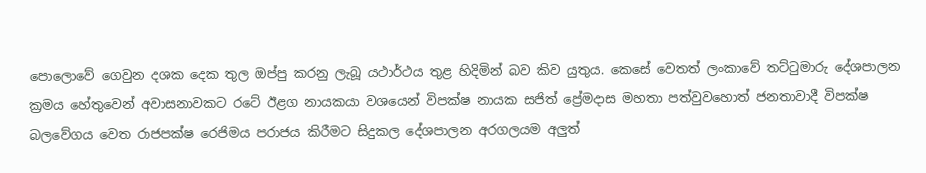පොලොවේ ගෙවුන දශක දෙක තුල ඔප්පු කරනු ලැබූ යථාර්ථය තුළ හිදිමින් බව කිව යුතුය. කෙසේ වෙතත් ලංකාවේ තට්ටුමාරු දේශපාලන ක්‍රමය හේතුවෙන් අවාසනාවකට රටේ ඊළග නායකයා වශයෙන් විපක්ෂ නායක සජිත් ප්‍රේමදාස මහතා පත්වුවහොත් ජනතාවාදී විපක්ෂ බලවේගය වෙත රාජපක්ෂ රෙජිමය පරාජය කිරීමට සිදුකල දේශපාලන අරගලයම අලුත්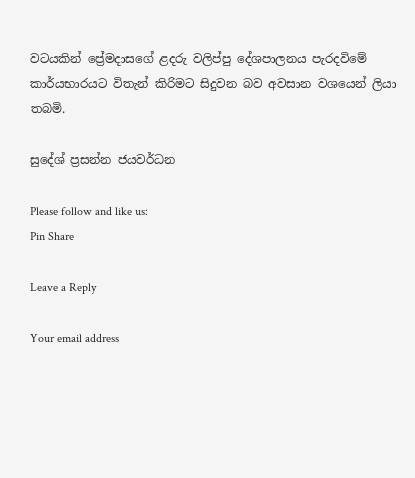වටයකින් ප්‍රේමදාසගේ ළදරු වලිප්පු දේශපාලනය පැරදවිමේ කාර්යභාරයට විතැන් කිරිමට සිදුවන බව අවසාන වශයෙන් ලියා තබමි.

සුදේශ් ප්‍රසන්න ජයවර්ධන

Please follow and like us:
Pin Share

Leave a Reply

Your email address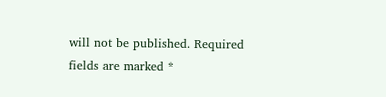will not be published. Required fields are marked *